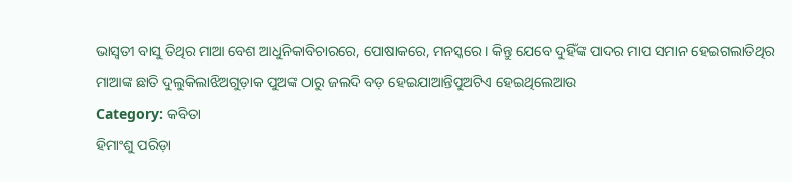ଭାସ୍ଵତୀ ବାସୁ ତିଥିର ମାଆ ବେଶ ଆଧୁନିକାବିଚାରରେ, ପୋଷାକରେ, ମନସ୍କରେ । କିନ୍ତୁ ଯେବେ ଦୁହିଁଙ୍କ ପାଦର ମାପ ସମାନ ହେଇଗଲାତିଥିର ମାଆଙ୍କ ଛାତି ଦୁଲୁକିଲାଝିଅଗୁଡ଼ାକ ପୁଅଙ୍କ ଠାରୁ ଜଲଦି ବଡ଼ ହେଇଯାଆନ୍ତିପୁଅଟିଏ ହେଇଥିଲେଆଉ
Category: କବିତା
ହିମାଂଶୁ ପରିଡ଼ା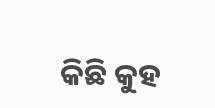କିଛି କୁହ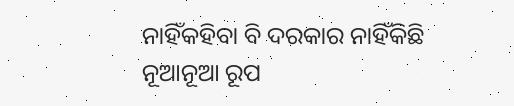ନାହିଁକହିବା ବି ଦରକାର ନାହିଁକିଛି ନୂଆନୂଆ ରୂପ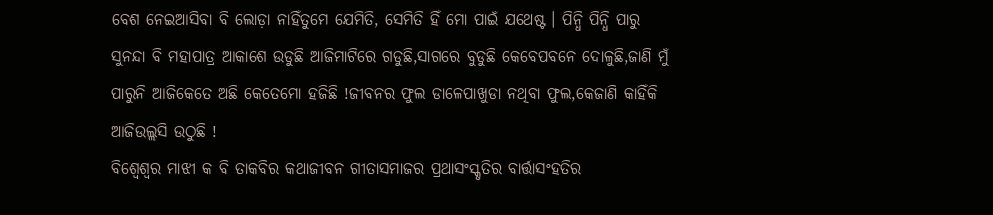ବେଶ ନେଇଆସିବା ବି ଲୋଡ଼ା ନାହିଁତୁମେ ଯେମିତି, ସେମିତି ହିଁ ମୋ ପାଇଁ ଯଥେଷ୍ଟ । ପିନ୍ଧି ପିନ୍ଧି ପାରୁ
ସୁନନ୍ଦା ବି ମହାପାତ୍ର ଆକାଶେ ଉଡୁଛି ଆଜିମାଟିରେ ଗଡୁଛି,ସାଗରେ ବୁଡୁଛି କେବେପବନେ ଦୋଳୁଛି,ଜାଣି ମୁଁ ପାରୁନି ଆଜିକେତେ ଅଛି କେତେମୋ ହଜିଛି !ଜୀବନର ଫୁଲ ଡାଳେପାଖୁଡା ନଥିବା ଫୁଲ,କେଜାଣି କାହିଁକି ଆଜିଉଲ୍ଲସି ଉଠୁଛି !
ବିଶ୍ୱେଶ୍ୱର ମାଝୀ କ ବି ତାକବିର କଥାଜୀବନ ଗୀତାସମାଜର ପ୍ରଥାସଂସ୍କୃତିର ବାର୍ତ୍ତାସଂହତିର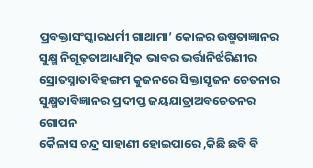ପ୍ରବକ୍ତାସଂସ୍କାରଧର୍ମୀ ଗାଥାମା’ କୋଳର ଉଷ୍ମତାଜ୍ଞାନର ସୁକ୍ଷ୍ମ ନିଗୂଢ଼ତାଆଧ୍ୟାତ୍ମିକ ଭାବର ଭର୍ତ୍ତାନିର୍ଝରିଣୀର ସ୍ରୋତସ୍ନାତାବିହଙ୍ଗମ କୁଜନରେ ସିକ୍ତାସୃଜନ ଚେତନାର ସୁକ୍ଷ୍ମତାବିଜ୍ଞାନର ପ୍ରଦୀପ୍ତ ଜୟଯାତ୍ରାଅବଚେତନର ଗୋପନ
କୈଳାସ ଚନ୍ଦ୍ର ସାହାଣୀ ହୋଇପାରେ ,କିଛି ଛବି ବି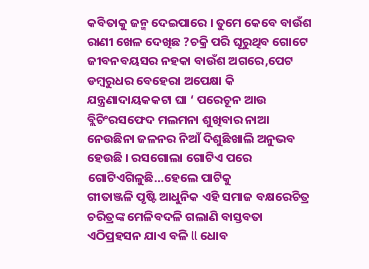କବିତାକୁ ଜନ୍ମ ଦେଇପାରେ । ତୁମେ କେବେ ବାଉଁଶ ରାଣୀ ଖେଳ ଦେଖିଛ ?ଚକ୍ରି ପରି ଘୂରୁଥିବ ଗୋଟେ ଜୀବନବୟସର ନହକା ବାଉଁଶ ଅଗରେ,ପେଟ
ଡମ୍ବରୁଧର ବେହେରା ଅପେକ୍ଷା କି ଯନ୍ତ୍ରଣାଦାୟକକଟା ଘା ‘ ପରେଚୂନ ଆଉ ବ୍ଲିଚିଂରସଫେଦ ମଲମନା ଶୁଖିବାର ନାଆ ନେଉଛିନା ଜଳନର ନିଆଁ ଦିଶୁଛିଖାଲି ଅନୁଭବ ହେଉଛି । ରସଗୋଲା ଗୋଟିଏ ପରେ ଗୋଟିଏଗିଳୁଛି…ହେଲେ ପାଟିକୁ
ଗୀତାଞ୍ଜଳି ପୃଷ୍ଟି ଆଧୁନିକ ଏହି ସମାଜ ବକ୍ଷରେଚିତ୍ର ଚରିତ୍ରଙ୍କ ମେଳିବଦଳି ଗଲାଣି ବାସ୍ତବତା ଏଠିପ୍ରହସନ ଯାଏ ବଳି ll ଧୋବ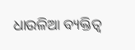ଧାଉଳିଆ ବ୍ୟକ୍ତିତ୍ଵ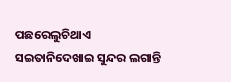ପଛରେଲୁଚିଥାଏ ସଇତାନିଦେଖାଇ ସୁନ୍ଦର ଲଗାନ୍ତି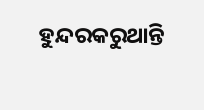ହୁନ୍ଦରକରୁଥାନ୍ତି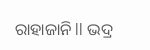ରାହାଜାନି ll ଭଦ୍ର